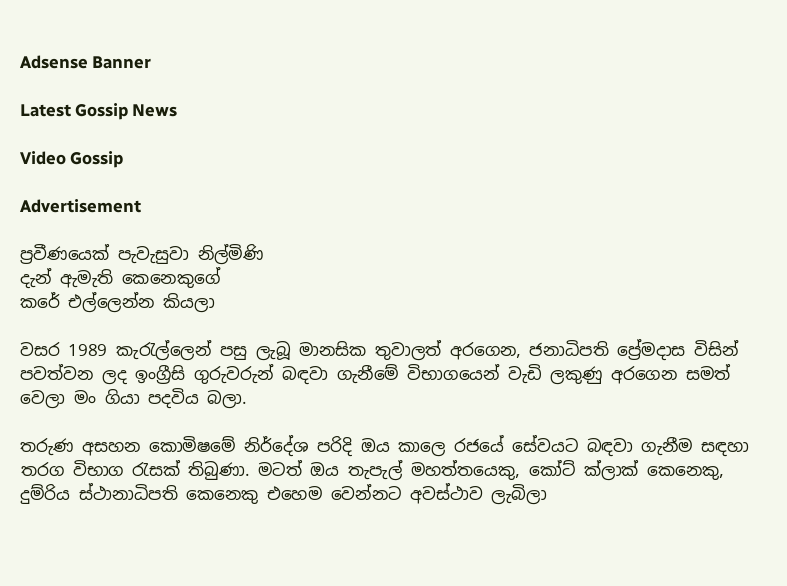Adsense Banner

Latest Gossip News

Video Gossip

Advertisement

ප්‍රවීණයෙක් පැවැසුවා නිල්මිණි
දැන් ඇමැති කෙනෙකුගේ
කරේ එල්ලෙන්න කියලා

වසර 1989 කැරැල්ලෙන් පසු ලැබූ මානසික තුවාලත් අරගෙන, ජනාධිපති ප්‍රේමදාස විසින් පවත්වන ලද ඉංග්‍රීසි ගුරුවරුන් බඳවා ගැනීමේ විභාගයෙන් වැඩි ලකුණු අරගෙන සමත් වෙලා මං ගියා පදවිය බලා.

තරුණ අසහන කොමිෂමේ නිර්දේශ පරිදි ඔය කාලෙ රජයේ සේවයට බඳවා ගැනීම සඳහා තරග විභාග රැසක් තිබුණා. මටත් ඔය තැපැල් මහත්තයෙකු, කෝට් ක්ලාක් කෙනෙකු, දුම්රිය ස්ථානාධිපති කෙනෙකු එහෙම වෙන්නට අවස්ථාව ලැබිලා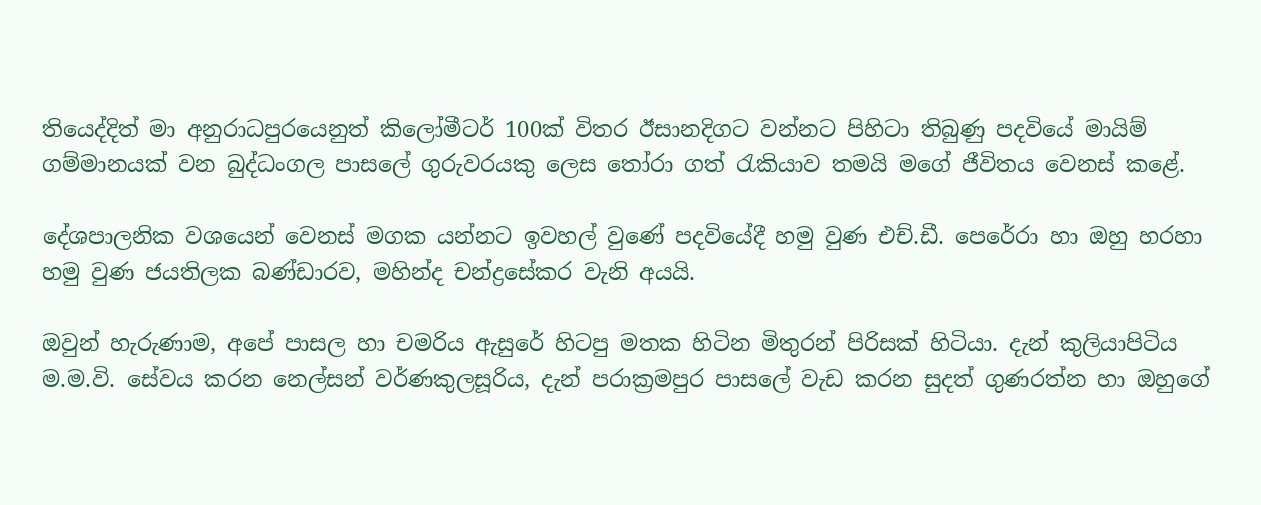තියෙද්දිත් මා අනුරාධපුරයෙනුත් කිලෝමීටර් 100ක් විතර ඊසානදිගට වන්නට පිහිටා තිබුණු පදවියේ මායිම් ගම්මානයක් වන බුද්ධංගල පාසලේ ගුරුවරයකු ලෙස තෝරා ගත් රැකියාව තමයි මගේ ජීවිතය වෙනස් කළේ.

දේශපාලනික වශයෙන් වෙනස් මගක යන්නට ඉවහල් වුණේ පදවියේදී හමු වුණ එච්.ඩී. පෙරේරා හා ඔහු හරහා හමු වුණ ජයතිලක බණ්ඩාරව, මහින්ද චන්ද්‍රසේකර වැනි අයයි.

ඔවුන් හැරුණාම, අපේ පාසල හා චමරිය ඇසුරේ හිටපු මතක හිටින මිතුරන් පිරිසක් හිටියා. දැන් කුලියාපිටිය ම.ම.වි. සේවය කරන නෙල්සන් වර්ණකුලසූරිය, දැන් පරාක්‍රමපුර පාසලේ වැඩ කරන සුදත් ගුණරත්න හා ඔහුගේ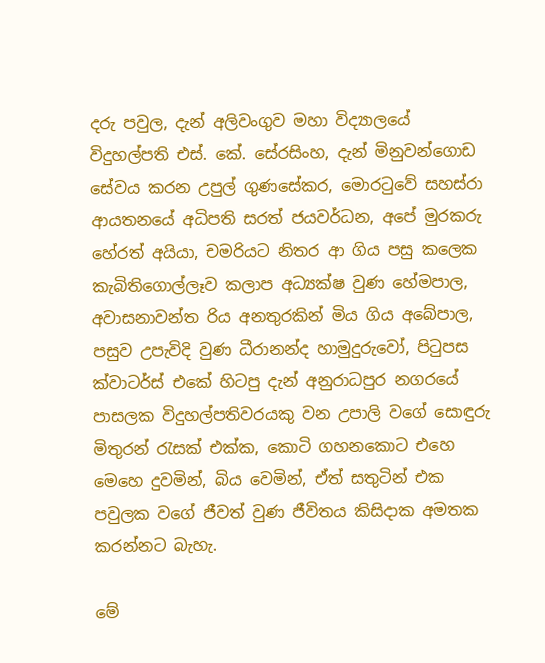දරු පවුල, දැන් අලිවංගුව මහා විද්‍යාලයේ විදුහල්පති එස්. කේ. සේරසිංහ, දැන් මිනුවන්ගොඩ සේවය කරන උපුල් ගුණසේකර, මොරටුවේ සහස්රා ආයතනයේ අධිපති සරත් ජයවර්ධන, අපේ මුරකරු හේරත් අයියා, චමරියට නිතර ආ ගිය පසු කලෙක කැබිතිගොල්ලෑව කලාප අධ්‍යක්ෂ වුණ හේමපාල, අවාසනාවන්ත රිය අනතුරකින් මිය ගිය අබේපාල, පසුව උපැවිදි වුණ ධීරානන්ද හාමුදුරුවෝ, පිටුපස ක්වාටර්ස් එකේ හිටපු දැන් අනුරාධපුර නගරයේ පාසලක විදුහල්පතිවරයකු වන උපාලි වගේ සොඳුරු මිතුරන් රැසක් එක්ක, කොටි ගහනකොට එහෙ මෙහෙ දුවමින්, බිය වෙමින්, ඒත් සතුටින් එක පවුලක වගේ ජීවත් වුණ ජීවිතය කිසිදාක අමතක කරන්නට බැහැ.

මේ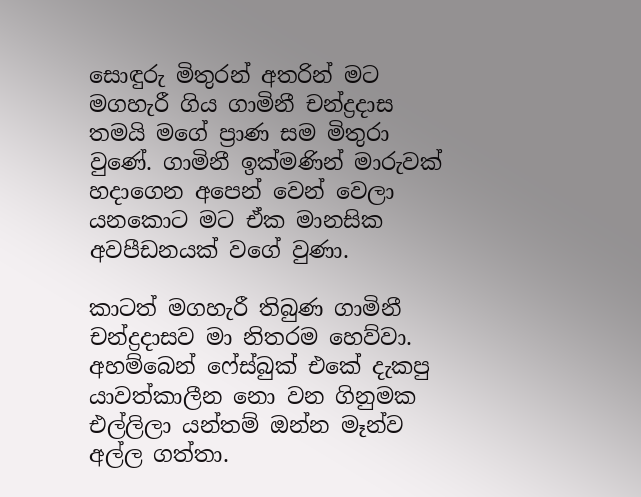සොඳුරු මිතුරන් අතරින් මට මගහැරී ගිය ගාමිනී චන්ද්‍රදාස තමයි මගේ ප්‍රාණ සම මිතුරා වුණේ. ගාමිනී ඉක්මණින් මාරුවක් හදාගෙන අපෙන් වෙන් වෙලා යනකොට මට ඒක මානසික අවපීඩනයක් වගේ වුණා.

කාටත් මගහැරී තිබුණ ගාමිනී චන්ද්‍රදාසව මා නිතරම හෙව්වා. අහම්බෙන් ෆේස්බුක් එකේ දැකපු යාවත්කාලීන නො වන ගිනුමක එල්ලිලා යන්තම් ඔන්න මෑන්ව අල්ල ගත්තා.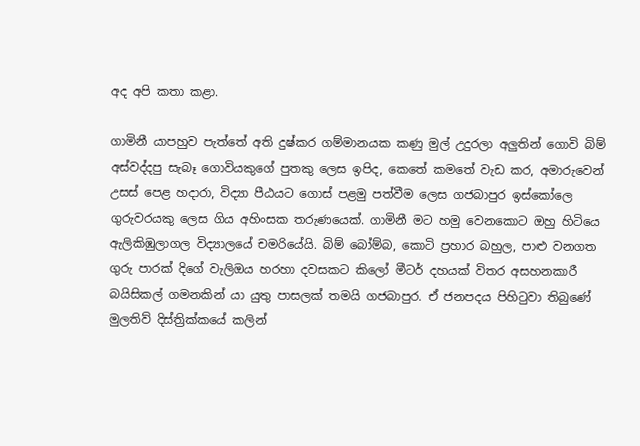අද අපි කතා කළා.

ගාමිනී යාපහුව පැත්තේ අති දුෂ්කර ගම්මානයක කණු මුල් උදුරලා අලුතින් ගොවි බිම් අස්වද්දපු සැබෑ ගොවියකුගේ පුතකු ලෙස ඉපිද, කෙතේ කමතේ වැඩ කර, අමාරුවෙන් උසස් පෙළ හදාරා, විද්‍යා පීඨයට ගොස් පළමු පත්වීම ලෙස ගජබාපුර ඉස්කෝලෙ ගුරුවරයකු ලෙස ගිය අහිංසක තරුණයෙක්. ගාමිනී මට හමු වෙනකොට ඔහු හිටියෙ ඇලිකිඹුලාගල විද්‍යාලයේ චමරියේයි. බිම් බෝම්බ, කොටි ප්‍රහාර බහුල, පාළු වනගත ගුරු පාරක් දිගේ වැලිඔය හරහා දවසකට කිලෝ මීටර් දහයක් විතර අසහනකාරී බයිසිකල් ගමනකින් යා යුතු පාසලක් තමයි ගජබාපුර. ඒ ජනපදය පිහිටුවා තිබුණේ මුලතිව් දිස්ත්‍රික්කයේ කලින්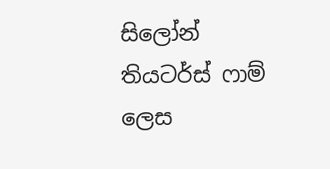සිලෝන් තියටර්ස් ෆාම් ලෙස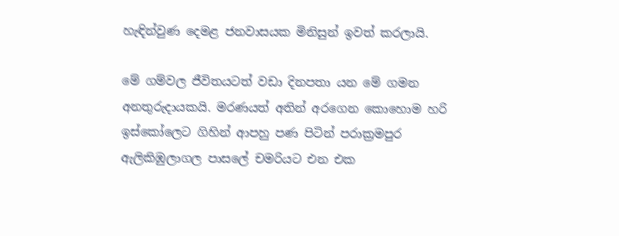හැඳින්වුණ දෙමළ ජනවාසයක මිනිසුන් ඉවත් කරලායි.

මේ ගම්වල ජීවිතයටත් වඩා දිනපතා යන මේ ගමන අනතුරුදායකයි. මරණයත් අතින් අරගෙන කොහොම හරි ඉස්කෝලෙට ගිහින් ආපහු පණ පිටින් පරාක්‍රමපුර ඇලිකිඹුලාගල පාසලේ චමරියට එන එක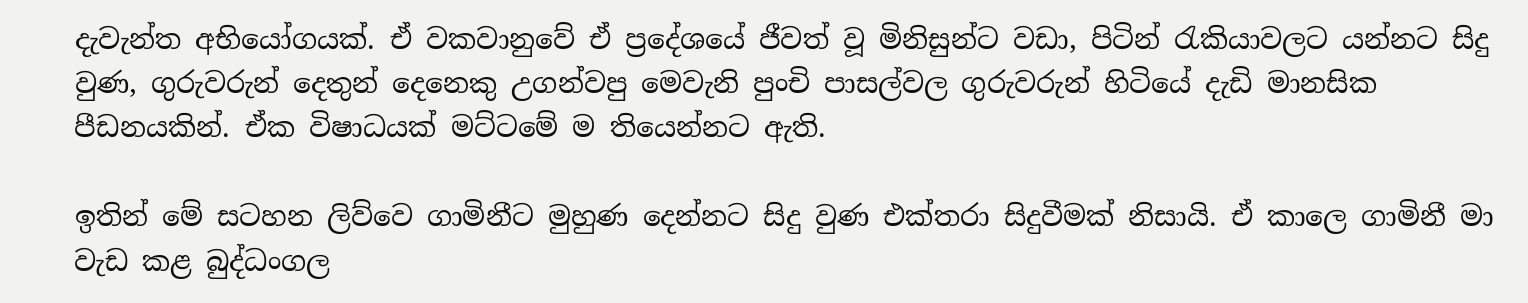දැවැන්ත අභියෝගයක්. ඒ වකවානුවේ ඒ ප්‍රදේශයේ ජීවත් වූ මිනිසුන්ට වඩා, පිටින් රැකියාවලට යන්නට සිදු වුණ, ගුරුවරුන් දෙතුන් දෙනෙකු උගන්වපු මෙවැනි පුංචි පාසල්වල ගුරුවරුන් හිටියේ දැඩි මානසික පීඩනයකින්. ඒක විෂාධයක් මට්ටමේ ම තියෙන්නට ඇති.

ඉතින් මේ සටහන ලිව්වෙ ගාමිනීට මුහුණ දෙන්නට සිදු වුණ එක්තරා සිදුවීමක් නිසායි. ඒ කාලෙ ගාමිනී මා වැඩ කළ බුද්ධංගල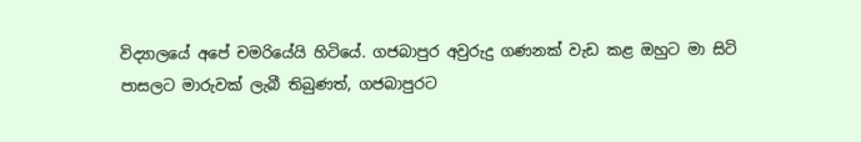විද්‍යාලයේ අපේ චමරියේයි හිටියේ. ගජබාපුර අවුරුදු ගණනක් වැඩ කළ ඔහුට මා සිටි පාසලට මාරුවක් ලැබී තිබුණත්, ගජබාපුරට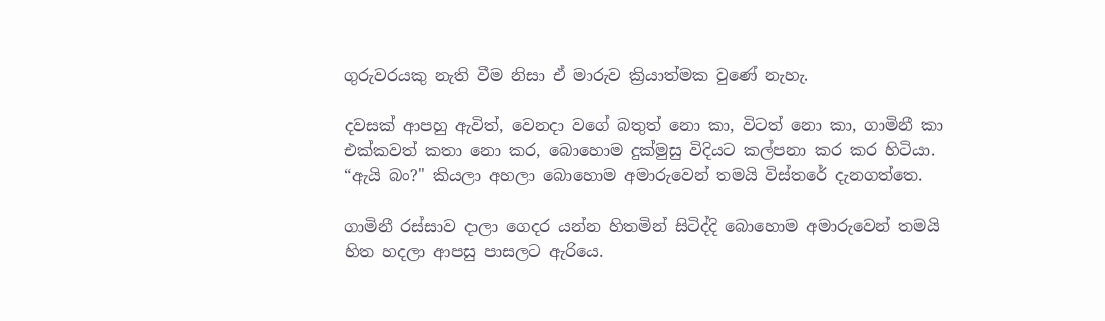ගුරුවරයකු නැති වීම නිසා ඒ මාරුව ක්‍රියාත්මක වුණේ නැහැ.

දවසක් ආපහු ඇවිත්, වෙනදා වගේ බතුත් නො කා, විටත් නො කා, ගාමිනී කා එක්කවත් කතා නො කර, බොහොම දුක්මුසු විදියට කල්පනා කර කර හිටියා. “ඇයි බං?" කියලා අහලා බොහොම අමාරුවෙන් තමයි විස්තරේ දැනගත්තෙ.

ගාමිනී රස්සාව දාලා ගෙදර යන්න හිතමින් සිටිද්දි බොහොම අමාරුවෙන් තමයි හිත හදලා ආපසු පාසලට ඇරියෙ.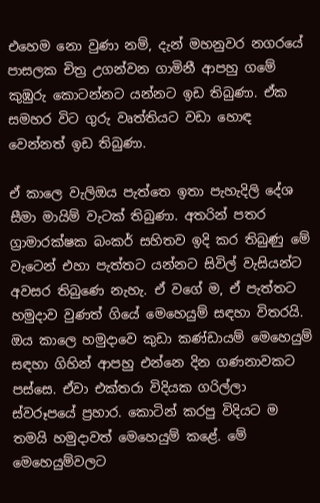එහෙම නො වුණා නම්, දැන් මහනුවර නගරයේ පාසලක චිත්‍ර උගන්වන ගාමිනී ආපහු ගමේ කුඹුරු කොටන්නට යන්නට ඉඩ තිබුණා. ඒක සමහර විට ගුරු වෘත්තියට වඩා හොඳ වෙන්නත් ඉඩ තිබුණා.

ඒ කාලෙ වැලිඔය පැත්තෙ ඉතා පැහැදිලි දේශ සීමා මායිම් වැටක් තිබුණා. අතරින් පතර ග්‍රාමාරක්ෂක බංකර් සහිතව ඉදි කර තිබුණු මේ වැටෙන් එහා පැත්තට යන්නට සිවිල් වැසියන්ට අවසර තිබුණෙ නැහැ. ඒ වගේ ම, ඒ පැත්තට හමුදාව වුණත් ගියේ මෙහෙයුම් සඳහා විතරයි. ඔය කාලෙ හමුදාවෙ කුඩා කණ්ඩායම් මෙහෙයුම් සඳහා ගිහින් ආපහු එන්නෙ දින ගණනාවකට පස්සෙ. ඒවා එක්තරා විදියක ගරිල්ලා ස්වරූපයේ ප්‍රහාර. කොටින් කරපු විදියට ම තමයි හමුදාවත් මෙහෙයුම් කළේ. මේ මෙහෙයුම්වලට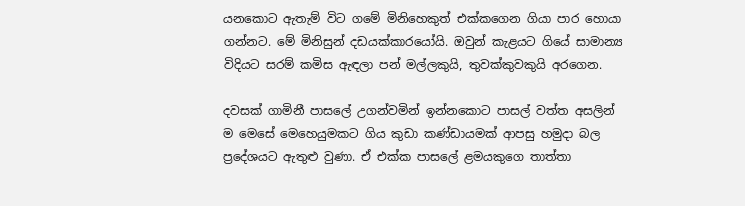යනකොට ඇතැම් විට ගමේ මිනිහෙකුත් එක්කගෙන ගියා පාර හොයා ගන්නට. මේ මිනිසුන් දඩයක්කාරයෝයි. ඔවුන් කැළයට ගියේ සාමාන්‍ය විදියට සරම් කමිස ඇඳලා පන් මල්ලකුයි, තුවක්කුවකුයි අරගෙන.

දවසක් ගාමිනී පාසලේ උගන්වමින් ඉන්නකොට පාසල් වත්ත අසලින් ම මෙසේ මෙහෙයුමකට ගිය කුඩා කණ්ඩායමක් ආපසු හමුදා බල ප්‍රදේශයට ඇතුළු වුණා. ඒ එක්ක පාසලේ ළමයකුගෙ තාත්තා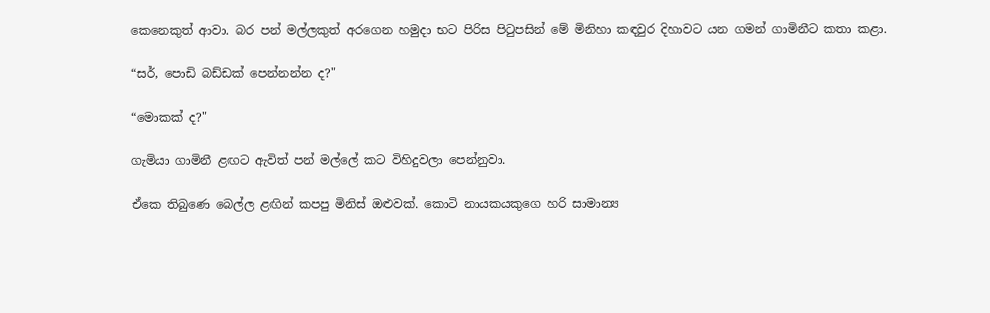කෙනෙකුත් ආවා. බර පන් මල්ලකුත් අරගෙන හමුදා භට පිරිස පිටුපසින් මේ මිනිහා කඳවුර දිහාවට යන ගමන් ගාමිනීට කතා කළා.

“සර්, පොඩි බඩ්ඩක් පෙන්නන්න ද?"

“මොකක් ද?"

ගැමියා ගාමිනී ළඟට ඇවිත් පන් මල්ලේ කට විහිදුවලා පෙන්නුවා.

ඒකෙ තිබුණෙ බෙල්ල ළඟින් කපපු මිනිස් ඔළුවක්. කොටි නායකයකුගෙ හරි සාමාන්‍ය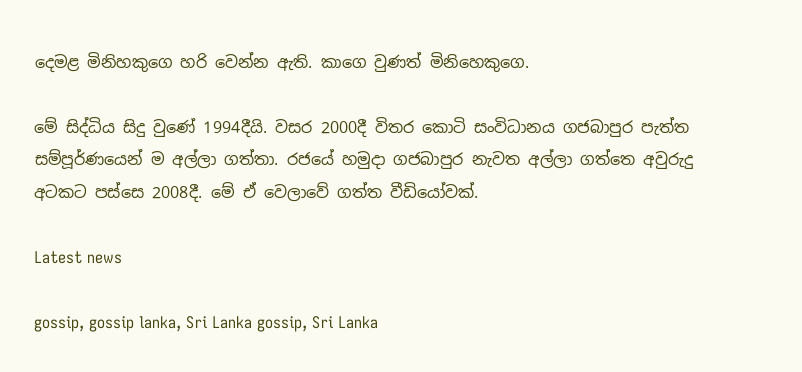දෙමළ මිනිහකුගෙ හරි වෙන්න ඇති. කාගෙ වුණත් මිනිහෙකුගෙ.

මේ සිද්ධිය සිදු වුණේ 1994දීයි. වසර 2000දී විතර කොටි සංවිධානය ගජබාපුර පැත්ත සම්පූර්ණයෙන් ම අල්ලා ගත්තා. රජයේ හමුදා ගජබාපුර නැවත අල්ලා ගත්තෙ අවුරුදු අටකට පස්සෙ 2008දී. මේ ඒ වෙලාවේ ගත්ත වීඩියෝවක්.

Latest news

gossip, gossip lanka, Sri Lanka gossip, Sri Lanka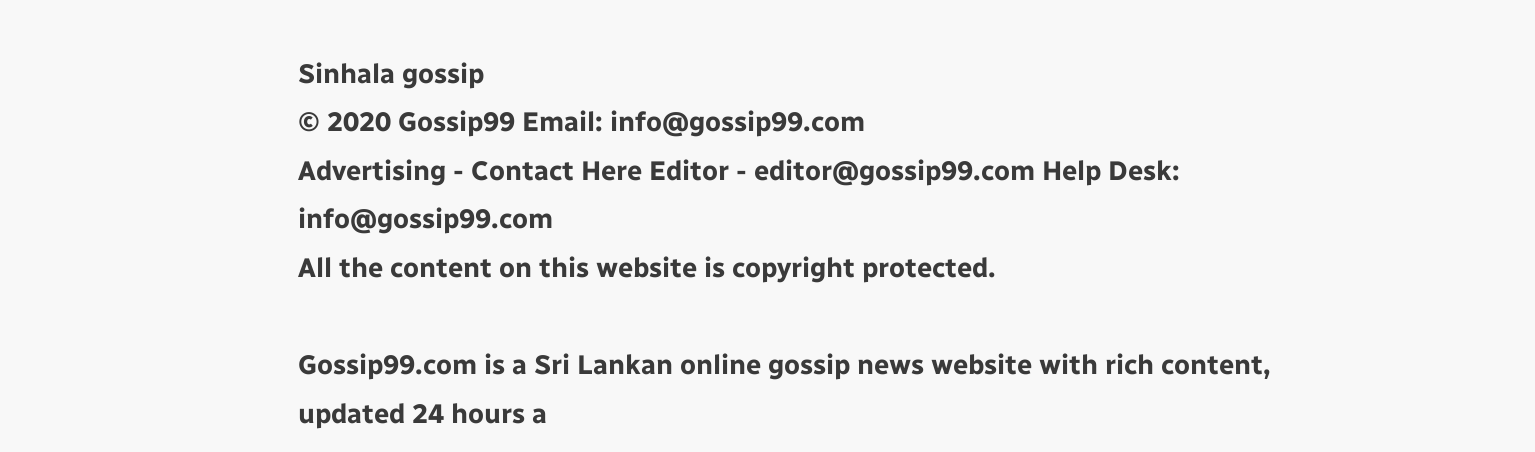Sinhala gossip
© 2020 Gossip99 Email: info@gossip99.com
Advertising - Contact Here Editor - editor@gossip99.com Help Desk: info@gossip99.com
All the content on this website is copyright protected.

Gossip99.com is a Sri Lankan online gossip news website with rich content, updated 24 hours a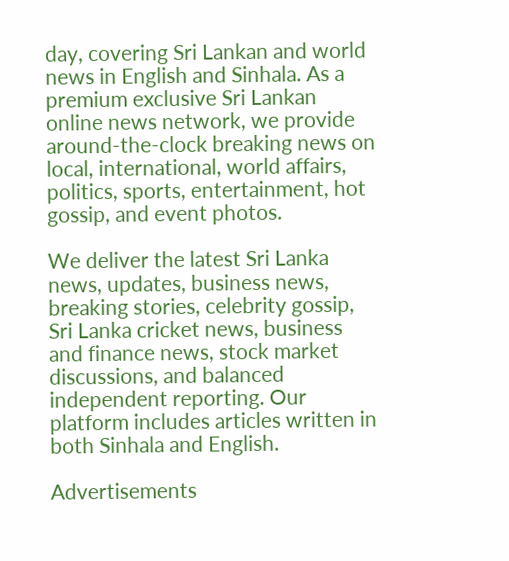day, covering Sri Lankan and world news in English and Sinhala. As a premium exclusive Sri Lankan online news network, we provide around-the-clock breaking news on local, international, world affairs, politics, sports, entertainment, hot gossip, and event photos.

We deliver the latest Sri Lanka news, updates, business news, breaking stories, celebrity gossip, Sri Lanka cricket news, business and finance news, stock market discussions, and balanced independent reporting. Our platform includes articles written in both Sinhala and English.

Advertisements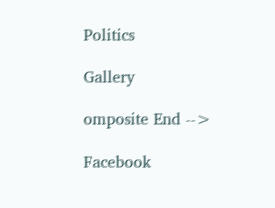Politics

Gallery

omposite End -->

Facebook